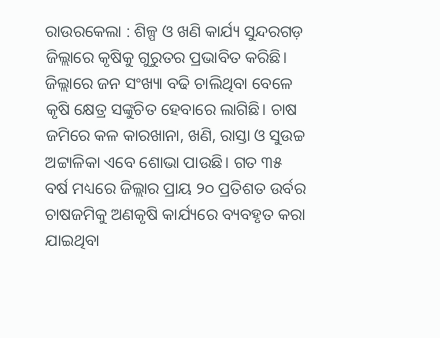ରାଉରକେଲା : ଶିଳ୍ପ ଓ ଖଣି କାର୍ଯ୍ୟ ସୁନ୍ଦରଗଡ଼ ଜିଲ୍ଲାରେ କୃଷିକୁ ଗୁରୁତର ପ୍ରଭାବିତ କରିଛି। ଜିଲ୍ଲାରେ ଜନ ସଂଖ୍ୟା ବଢି ଚାଲିଥିବା ବେଳେ କୃଷି କ୍ଷେତ୍ର ସଙ୍କୁଚିତ ହେବାରେ ଲାଗିଛି। ଚାଷ ଜମିରେ କଳ କାରଖାନା, ଖଣି, ରାସ୍ତା ଓ ସୁଉଚ୍ଚ ଅଟ୍ଟାଳିକା ଏବେ ଶୋଭା ପାଉଛି। ଗତ ୩୫ ବର୍ଷ ମଧ୍ୟରେ ଜିଲ୍ଲାର ପ୍ରାୟ ୨୦ ପ୍ରତିଶତ ଉର୍ବର ଚାଷଜମିକୁ ଅଣକୃଷି କାର୍ଯ୍ୟରେ ବ୍ୟବହୃତ କରା ଯାଇଥିବା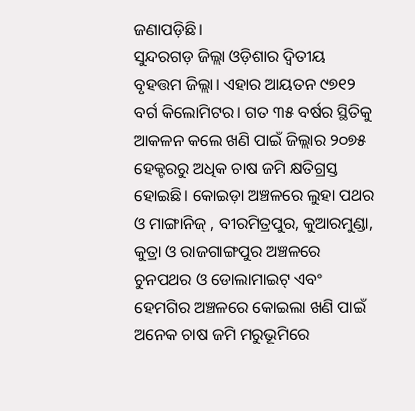ଜଣାପଡ଼ିଛି।
ସୁନ୍ଦରଗଡ଼ ଜିଲ୍ଲା ଓଡ଼ିଶାର ଦ୍ବିତୀୟ ବୃହତ୍ତମ ଜିଲ୍ଲା। ଏହାର ଆୟତନ ୯୭୧୨ ବର୍ଗ କିଲୋମିଟର। ଗତ ୩୫ ବର୍ଷର ସ୍ଥିତିକୁ ଆକଳନ କଲେ ଖଣି ପାଇଁ ଜିଲ୍ଲାର ୨୦୭୫ ହେକ୍ଟରରୁ ଅଧିକ ଚାଷ ଜମି କ୍ଷତିଗ୍ରସ୍ତ ହୋଇଛି। କୋଇଡ଼ା ଅଞ୍ଚଳରେ ଲୁହା ପଥର ଓ ମାଙ୍ଗାନିଜ୍ , ବୀରମିତ୍ରପୁର, କୁଆରମୁଣ୍ଡା, କୁତ୍ରା ଓ ରାଜଗାଙ୍ଗପୁର ଅଞ୍ଚଳରେ ଚୁନପଥର ଓ ଡୋଲାମାଇଟ୍ ଏବଂ ହେମଗିର ଅଞ୍ଚଳରେ କୋଇଲା ଖଣି ପାଇଁ ଅନେକ ଚାଷ ଜମି ମରୁଭୂମିରେ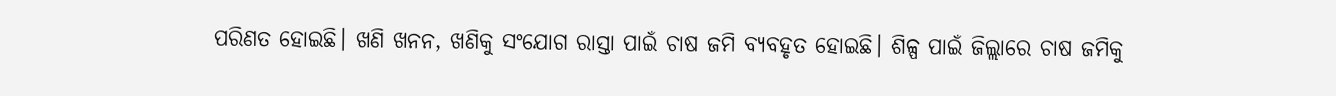ପରିଣତ ହୋଇଛି। ଖଣି ଖନନ, ଖଣିକୁ ସଂଯୋଗ ରାସ୍ତା ପାଇଁ ଚାଷ ଜମି ବ୍ୟବହୃତ ହୋଇଛି। ଶିଳ୍ପ ପାଇଁ ଜିଲ୍ଲାରେ ଚାଷ ଜମିକୁ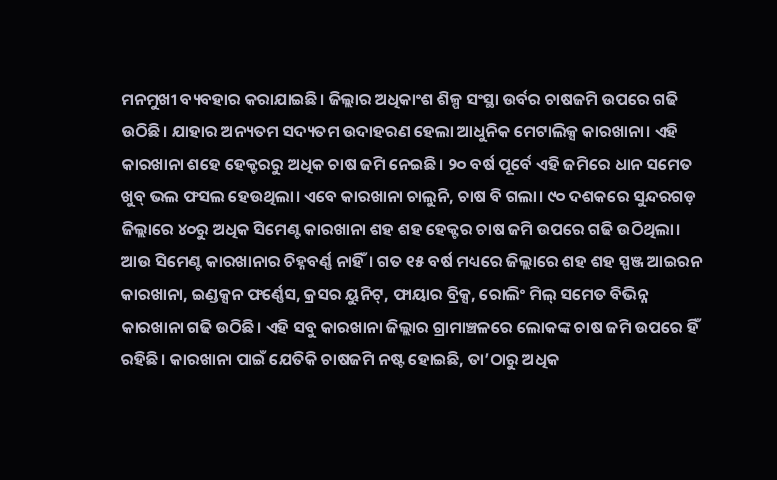ମନମୁଖୀ ବ୍ୟବହାର କରାଯାଇଛି। ଜିଲ୍ଲାର ଅଧିକାଂଶ ଶିଳ୍ପ ସଂସ୍ଥା ଉର୍ବର ଚାଷଜମି ଉପରେ ଗଢି ଉଠିଛି। ଯାହାର ଅନ୍ୟତମ ସଦ୍ୟତମ ଉଦାହରଣ ହେଲା ଆଧୁନିକ ମେଟାଲିକ୍ସ କାରଖାନା। ଏହି କାରଖାନା ଶହେ ହେକ୍ଟରରୁ ଅଧିକ ଚାଷ ଜମି ନେଇଛି। ୨୦ ବର୍ଷ ପୂର୍ବେ ଏହି ଜମିରେ ଧାନ ସମେତ ଖୁବ୍ ଭଲ ଫସଲ ହେଉଥିଲା। ଏବେ କାରଖାନା ଚାଲୁନି, ଚାଷ ବି ଗଲା। ୯୦ ଦଶକରେ ସୁନ୍ଦରଗଡ଼ ଜିଲ୍ଲାରେ ୪୦ରୁ ଅଧିକ ସିମେଣ୍ଟ କାରଖାନା ଶହ ଶହ ହେକ୍ଟର ଚାଷ ଜମି ଉପରେ ଗଢି ଉଠିଥିଲା। ଆଉ ସିମେଣ୍ଟ କାରଖାନାର ଚିହ୍ନବର୍ଣ୍ଣ ନାହିଁ। ଗତ ୧୫ ବର୍ଷ ମଧ୍ୟରେ ଜିଲ୍ଲାରେ ଶହ ଶହ ସ୍ପଞ୍ଜ ଆଇରନ କାରଖାନା, ଇଣ୍ଡକ୍ସନ ଫର୍ଣ୍ଣେସ, କ୍ରସର ୟୁନିଟ୍, ଫାୟାର ବ୍ରିକ୍ସ, ରୋଲିଂ ମିଲ୍ ସମେତ ବିଭିନ୍ନ କାରଖାନା ଗଢି ଉଠିଛି। ଏହି ସବୁ କାରଖାନା ଜିଲ୍ଲାର ଗ୍ରାମାଞ୍ଚଳରେ ଲୋକଙ୍କ ଚାଷ ଜମି ଉପରେ ହିଁ ରହିଛି। କାରଖାନା ପାଇଁ ଯେତିକି ଚାଷଜମି ନଷ୍ଟ ହୋଇଛି, ତା’ଠାରୁ ଅଧିକ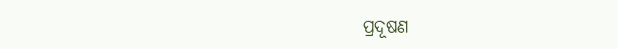ପ୍ରଦୂଷଣ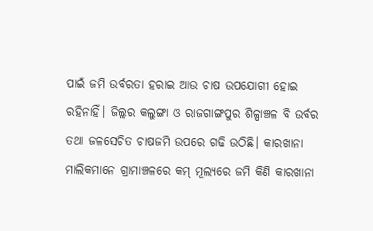ପାଇଁ ଜମି ଉର୍ବରତା ହରାଇ ଆଉ ଚାଷ ଉପଯୋଗୀ ହୋଇ ରହିନାହିଁ। ଜିଲ୍ଲର କଲୁଙ୍ଗା ଓ ରାଜଗାଙ୍ଗପୁର ଶିଳ୍ପାଞ୍ଚଳ ବି ଉର୍ବର ତଥା ଜଳସେଚିତ ଚାଷଜମି ଉପରେ ଗଢି ଉଠିଛି। କାରଖାନା ମାଲିକମାନେ ଗ୍ରାମାଞ୍ଚଳରେ କମ୍ ମୂଲ୍ୟରେ ଜମି କିଣି କାରଖାନା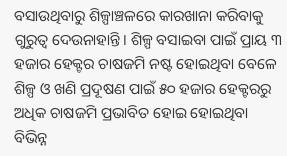ବସାଉଥିବାରୁ ଶିଳ୍ପାଞ୍ଚଳରେ କାରଖାନା କରିବାକୁ ଗୁରୁତ୍ବ ଦେଉନାହାନ୍ତି। ଶିଳ୍ପ ବସାଇବା ପାଇଁ ପ୍ରାୟ ୩ ହଜାର ହେକ୍ଟର ଚାଷଜମି ନଷ୍ଟ ହୋଇଥିବା ବେଳେ ଶିଳ୍ପ ଓ ଖଣି ପ୍ରଦୂଷଣ ପାଇଁ ୫୦ ହଜାର ହେକ୍ଟରରୁ ଅଧିକ ଚାଷଜମି ପ୍ରଭାବିତ ହୋଇ ହୋଇଥିବା ବିଭିନ୍ନ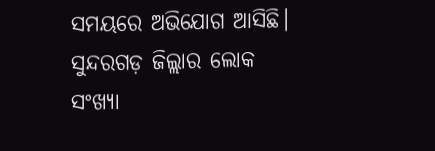ସମୟରେ ଅଭିଯୋଗ ଆସିଛି।
ସୁନ୍ଦରଗଡ଼ ଜିଲ୍ଲାର ଲୋକ ସଂଖ୍ୟା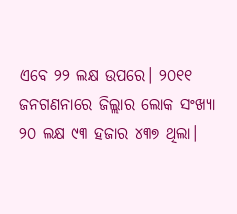ଏବେ ୨୨ ଲକ୍ଷ ଉପରେ। ୨୦୧୧ ଜନଗଣନାରେ ଜିଲ୍ଲାର ଲୋକ ସଂଖ୍ୟା ୨୦ ଲକ୍ଷ ୯୩ ହଜାର ୪୩୭ ଥିଲା।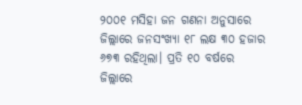୨୦୦୧ ମସିହା ଜନ ଗଣନା ଅନୁସାରେ ଜିଲ୍ଲାରେ ଜନସଂଖ୍ୟା ୧୮ ଲକ୍ଷ ୩୦ ହଜାର ୬୭୩ ରହିଥିଲା। ପ୍ରତି ୧୦ ବର୍ଷରେ ଜିଲ୍ଲାରେ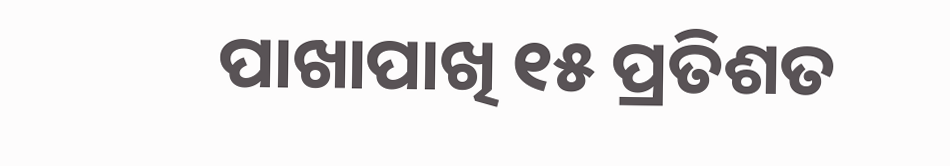ପାଖାପାଖି ୧୫ ପ୍ରତିଶତ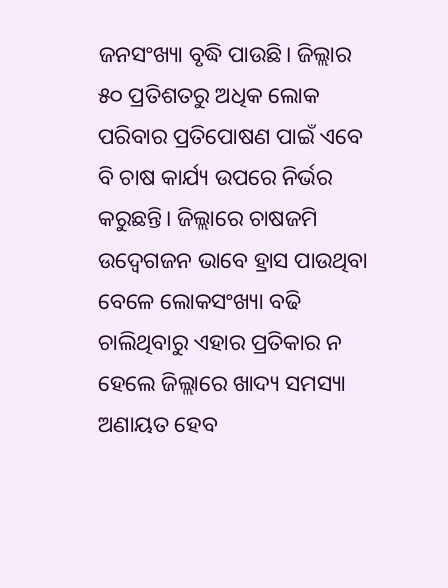ଜନସଂଖ୍ୟା ବୃଦ୍ଧି ପାଉଛି। ଜିଲ୍ଲାର ୫୦ ପ୍ରତିଶତରୁ ଅଧିକ ଲୋକ ପରିବାର ପ୍ରତିପୋଷଣ ପାଇଁ ଏବେ ବି ଚାଷ କାର୍ଯ୍ୟ ଉପରେ ନିର୍ଭର କରୁଛନ୍ତି। ଜିଲ୍ଲାରେ ଚାଷଜମି ଉଦ୍ବେଗଜନ ଭାବେ ହ୍ରାସ ପାଉଥିବା ବେଳେ ଲୋକସଂଖ୍ୟା ବଢି ଚାଲିଥିବାରୁ ଏହାର ପ୍ରତିକାର ନ ହେଲେ ଜିଲ୍ଲାରେ ଖାଦ୍ୟ ସମସ୍ୟା ଅଣାୟତ ହେବ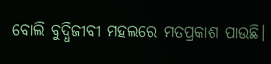ବୋଲି ବୁଦ୍ଧିଜୀବୀ ମହଲରେ ମତପ୍ରକାଶ ପାଉଛି।